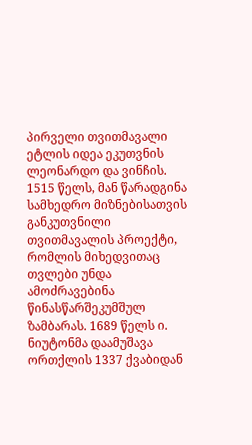პირველი თვითმავალი ეტლის იდეა ეკუთვნის ლეონარდო და ვინჩის. 1515 წელს, მან წარადგინა სამხედრო მიზნებისათვის განკუთვნილი თვითმავალის პროექტი, რომლის მიხედვითაც თვლები უნდა ამოძრავებინა წინასწარშეკუმშულ ზამბარას. 1689 წელს ი. ნიუტონმა დაამუშავა ორთქლის 1337 ქვაბიდან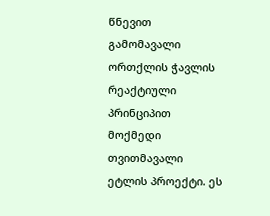წნევით გამომავალი ორთქლის ჭავლის რეაქტიული პრინციპით მოქმედი თვითმავალი ეტლის პროექტი. ეს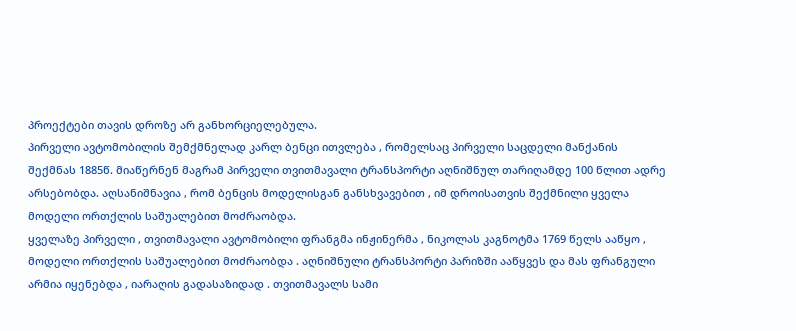პროექტები თავის დროზე არ განხორციელებულა.
პირველი ავტომობილის შემქმნელად კარლ ბენცი ითვლება , რომელსაც პირველი საცდელი მანქანის შექმნას 1885წ. მიაწერნენ მაგრამ პირველი თვითმავალი ტრანსპორტი აღნიშნულ თარიღამდე 100 წლით ადრე არსებობდა. აღსანიშნავია , რომ ბენცის მოდელისგან განსხვავებით , იმ დროისათვის შექმნილი ყველა მოდელი ორთქლის საშუალებით მოძრაობდა.
ყველაზე პირველი , თვითმავალი ავტომობილი ფრანგმა ინჟინერმა , ნიკოლას კაგნოტმა 1769 წელს ააწყო , მოდელი ორთქლის საშუალებით მოძრაობდა . აღნიშნული ტრანსპორტი პარიზში ააწყვეს და მას ფრანგული არმია იყენებდა , იარაღის გადასაზიდად . თვითმავალს სამი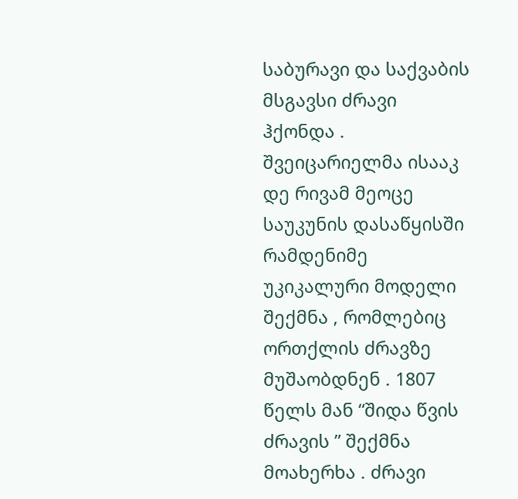საბურავი და საქვაბის მსგავსი ძრავი ჰქონდა .
შვეიცარიელმა ისააკ დე რივამ მეოცე საუკუნის დასაწყისში რამდენიმე უკიკალური მოდელი შექმნა , რომლებიც ორთქლის ძრავზე მუშაობდნენ . 1807 წელს მან “შიდა წვის ძრავის ” შექმნა მოახერხა . ძრავი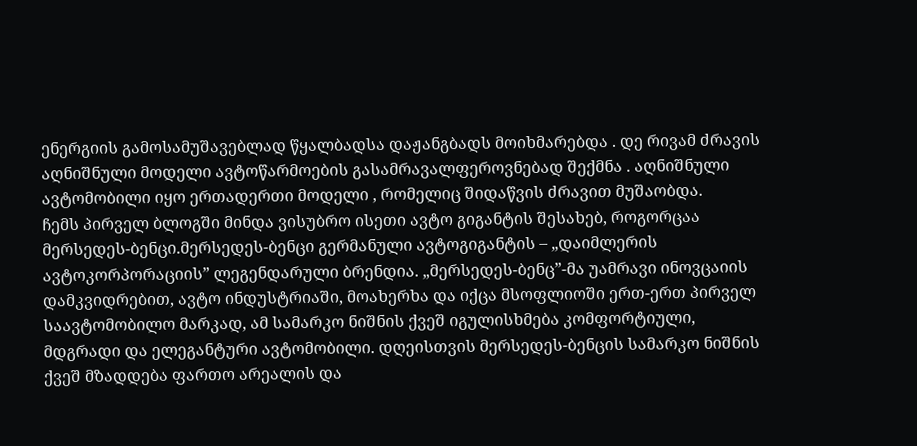ენერგიის გამოსამუშავებლად წყალბადსა დაჟანგბადს მოიხმარებდა . დე რივამ ძრავის აღნიშნული მოდელი ავტოწარმოების გასამრავალფეროვნებად შექმნა . აღნიშნული ავტომობილი იყო ერთადერთი მოდელი , რომელიც შიდაწვის ძრავით მუშაობდა.
ჩემს პირველ ბლოგში მინდა ვისუბრო ისეთი ავტო გიგანტის შესახებ, როგორცაა მერსედეს-ბენცი.მერსედეს-ბენცი გერმანული ავტოგიგანტის – „დაიმლერის ავტოკორპორაციის” ლეგენდარული ბრენდია. „მერსედეს-ბენც”-მა უამრავი ინოვცაიის დამკვიდრებით, ავტო ინდუსტრიაში, მოახერხა და იქცა მსოფლიოში ერთ-ერთ პირველ საავტომობილო მარკად, ამ სამარკო ნიშნის ქვეშ იგულისხმება კომფორტიული, მდგრადი და ელეგანტური ავტომობილი. დღეისთვის მერსედეს-ბენცის სამარკო ნიშნის ქვეშ მზადდება ფართო არეალის და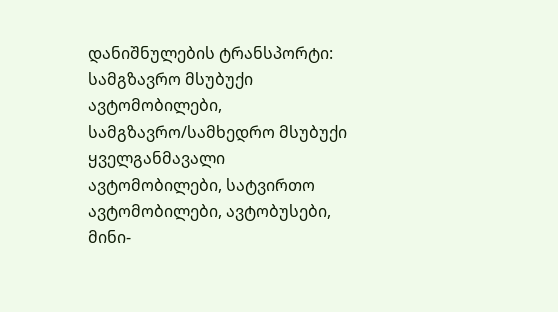დანიშნულების ტრანსპორტი: სამგზავრო მსუბუქი ავტომობილები, სამგზავრო/სამხედრო მსუბუქი ყველგანმავალი ავტომობილები, სატვირთო ავტომობილები, ავტობუსები, მინი-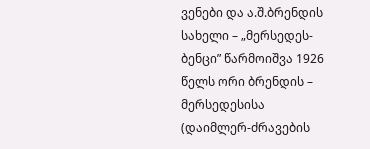ვენები და ა.შ.ბრენდის სახელი – „მერსედეს-ბენცი” წარმოიშვა 1926 წელს ორი ბრენდის – მერსედესისა (დაიმლერ-ძრავების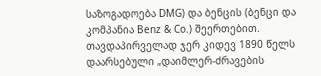საზოგადოება DMG) და ბენცის (ბენცი და კომპანია Benz & Co.) შეერთებით. თავდაპირველად ჯერ კიდევ 1890 წელს დაარსებული „დაიმლერ-ძრავების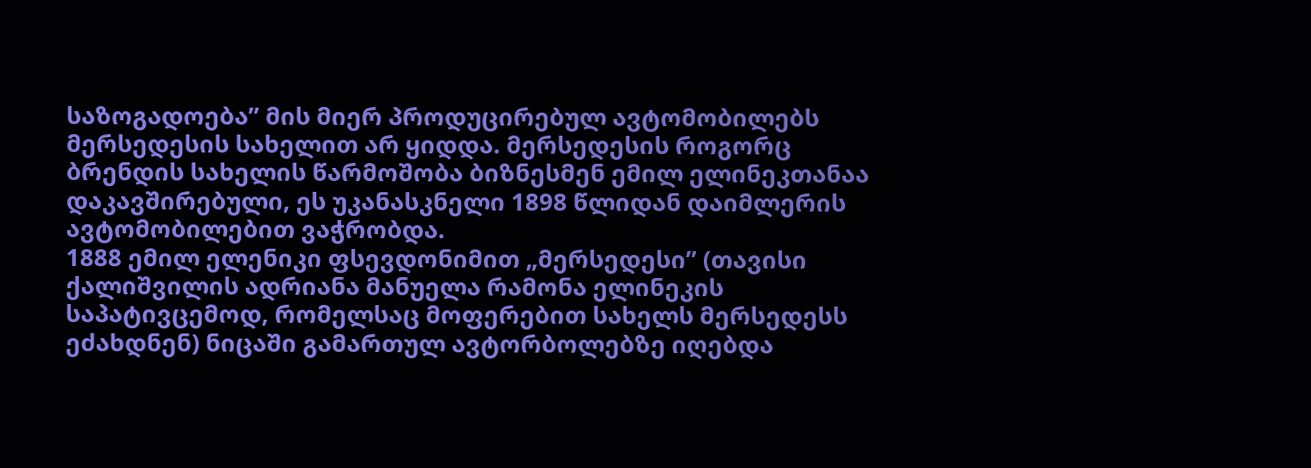საზოგადოება” მის მიერ პროდუცირებულ ავტომობილებს მერსედესის სახელით არ ყიდდა. მერსედესის როგორც ბრენდის სახელის წარმოშობა ბიზნესმენ ემილ ელინეკთანაა დაკავშირებული, ეს უკანასკნელი 1898 წლიდან დაიმლერის ავტომობილებით ვაჭრობდა.
1888 ემილ ელენიკი ფსევდონიმით „მერსედესი” (თავისი ქალიშვილის ადრიანა მანუელა რამონა ელინეკის საპატივცემოდ, რომელსაც მოფერებით სახელს მერსედესს ეძახდნენ) ნიცაში გამართულ ავტორბოლებზე იღებდა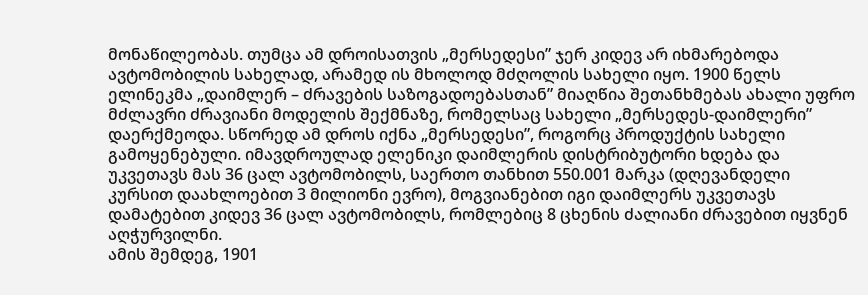მონაწილეობას. თუმცა ამ დროისათვის „მერსედესი” ჯერ კიდევ არ იხმარებოდა ავტომობილის სახელად, არამედ ის მხოლოდ მძღოლის სახელი იყო. 1900 წელს ელინეკმა „დაიმლერ – ძრავების საზოგადოებასთან” მიაღწია შეთანხმებას ახალი უფრო მძლავრი ძრავიანი მოდელის შექმნაზე, რომელსაც სახელი „მერსედეს-დაიმლერი” დაერქმეოდა. სწორედ ამ დროს იქნა „მერსედესი”, როგორც პროდუქტის სახელი გამოყენებული. იმავდროულად ელენიკი დაიმლერის დისტრიბუტორი ხდება და უკვეთავს მას 36 ცალ ავტომობილს, საერთო თანხით 550.001 მარკა (დღევანდელი კურსით დაახლოებით 3 მილიონი ევრო), მოგვიანებით იგი დაიმლერს უკვეთავს დამატებით კიდევ 36 ცალ ავტომობილს, რომლებიც 8 ცხენის ძალიანი ძრავებით იყვნენ აღჭურვილნი.
ამის შემდეგ, 1901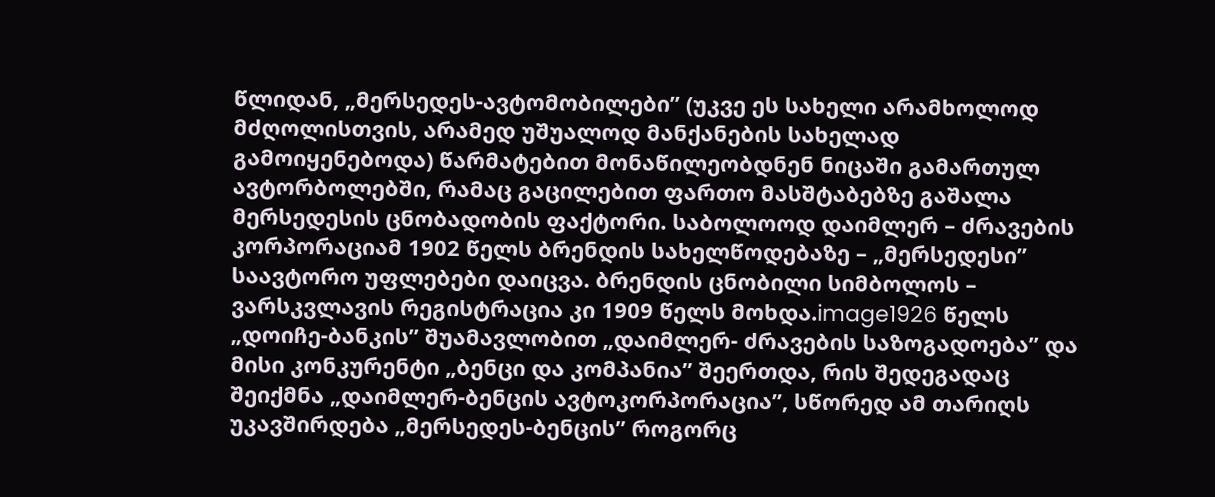წლიდან, „მერსედეს-ავტომობილები” (უკვე ეს სახელი არამხოლოდ მძღოლისთვის, არამედ უშუალოდ მანქანების სახელად გამოიყენებოდა) წარმატებით მონაწილეობდნენ ნიცაში გამართულ ავტორბოლებში, რამაც გაცილებით ფართო მასშტაბებზე გაშალა მერსედესის ცნობადობის ფაქტორი. საბოლოოდ დაიმლერ – ძრავების კორპორაციამ 1902 წელს ბრენდის სახელწოდებაზე – „მერსედესი” საავტორო უფლებები დაიცვა. ბრენდის ცნობილი სიმბოლოს – ვარსკვლავის რეგისტრაცია კი 1909 წელს მოხდა.image1926 წელს „დოიჩე-ბანკის” შუამავლობით „დაიმლერ- ძრავების საზოგადოება” და მისი კონკურენტი „ბენცი და კომპანია” შეერთდა, რის შედეგადაც შეიქმნა „დაიმლერ-ბენცის ავტოკორპორაცია”, სწორედ ამ თარიღს უკავშირდება „მერსედეს-ბენცის” როგორც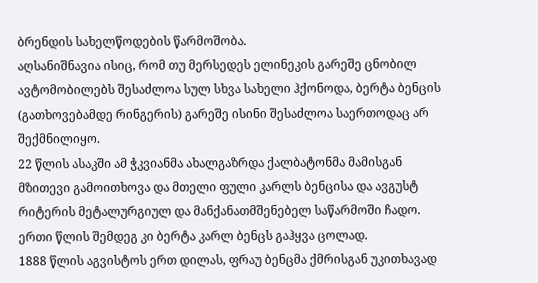ბრენდის სახელწოდების წარმოშობა.
აღსანიშნავია ისიც, რომ თუ მერსედეს ელინეკის გარეშე ცნობილ ავტომობილებს შესაძლოა სულ სხვა სახელი ჰქონოდა, ბერტა ბენცის (გათხოვებამდე რინგერის) გარეშე ისინი შესაძლოა საერთოდაც არ შექმნილიყო.
22 წლის ასაკში ამ ჭკვიანმა ახალგაზრდა ქალბატონმა მამისგან მზითევი გამოითხოვა და მთელი ფული კარლს ბენცისა და ავგუსტ რიტერის მეტალურგიულ და მანქანათმშენებელ საწარმოში ჩადო. ერთი წლის შემდეგ კი ბერტა კარლ ბენცს გაჰყვა ცოლად.
1888 წლის აგვისტოს ერთ დილას, ფრაუ ბენცმა ქმრისგან უკითხავად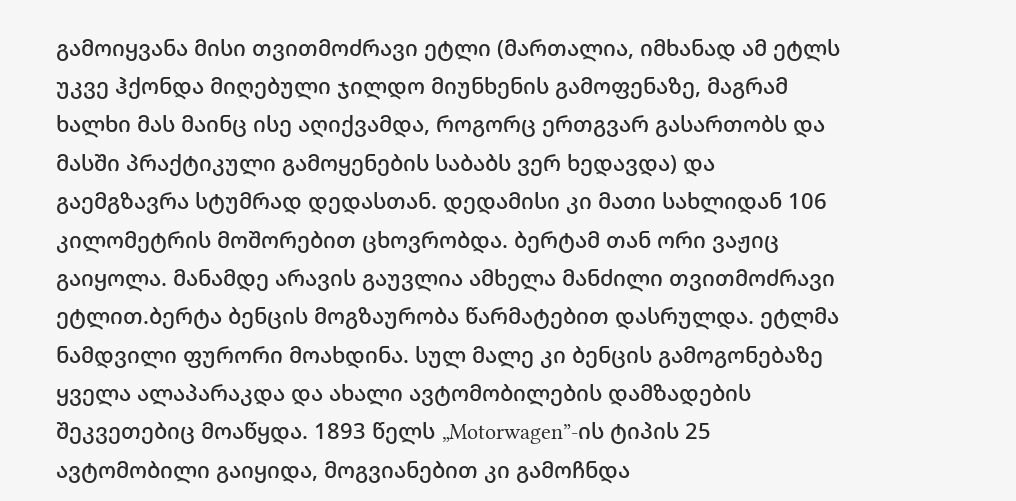გამოიყვანა მისი თვითმოძრავი ეტლი (მართალია, იმხანად ამ ეტლს უკვე ჰქონდა მიღებული ჯილდო მიუნხენის გამოფენაზე, მაგრამ ხალხი მას მაინც ისე აღიქვამდა, როგორც ერთგვარ გასართობს და მასში პრაქტიკული გამოყენების საბაბს ვერ ხედავდა) და გაემგზავრა სტუმრად დედასთან. დედამისი კი მათი სახლიდან 106 კილომეტრის მოშორებით ცხოვრობდა. ბერტამ თან ორი ვაჟიც გაიყოლა. მანამდე არავის გაუვლია ამხელა მანძილი თვითმოძრავი ეტლით.ბერტა ბენცის მოგზაურობა წარმატებით დასრულდა. ეტლმა ნამდვილი ფურორი მოახდინა. სულ მალე კი ბენცის გამოგონებაზე ყველა ალაპარაკდა და ახალი ავტომობილების დამზადების შეკვეთებიც მოაწყდა. 1893 წელს „Motorwagen”-ის ტიპის 25 ავტომობილი გაიყიდა, მოგვიანებით კი გამოჩნდა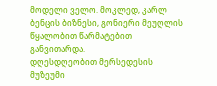მოდელი ველო. მოკლედ, კარლ ბენცის ბიზნესი, გონიერი მეუღლის წყალობით წარმატებით განვითარდა.
დღესდღეობით მერსედესის მუზეუმი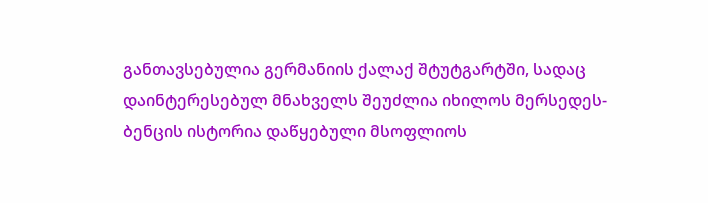განთავსებულია გერმანიის ქალაქ შტუტგარტში, სადაც დაინტერესებულ მნახველს შეუძლია იხილოს მერსედეს-ბენცის ისტორია დაწყებული მსოფლიოს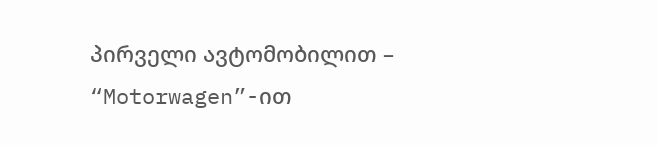პირველი ავტომობილით – “Motorwagen”-ით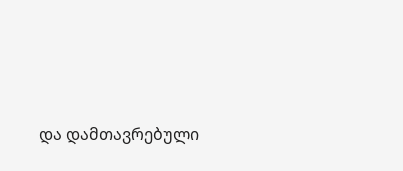და დამთავრებული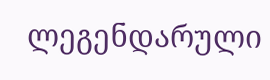ლეგენდარული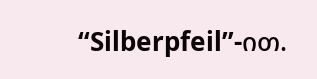“Silberpfeil”-ით.